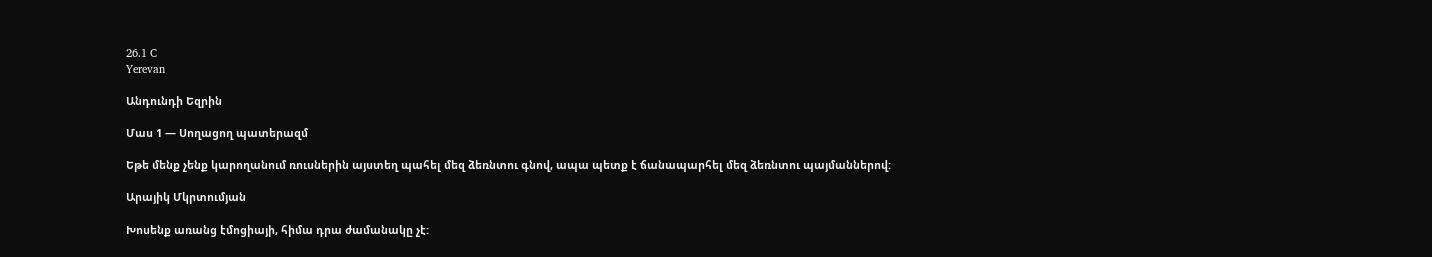26.1 C
Yerevan

Անդունդի Եզրին

Մաս 1 — Սողացող պատերազմ

Եթե մենք չենք կարողանում ռուսներին այստեղ պահել մեզ ձեռնտու գնով, ապա պետք է ճանապարհել մեզ ձեռնտու պայմաններով:

Արայիկ Մկրտումյան

Խոսենք առանց էմոցիայի, հիմա դրա ժամանակը չէ: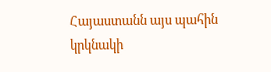Հայաստանն այս պահին կրկնակի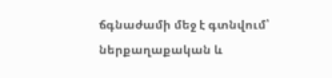ճգնաժամի մեջ է գտնվում՝ ներքաղաքական և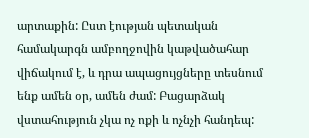արտաքին: Ըստ էության պետական համակարգն ամբողջովին կաթվածահար վիճակում է, և դրա ապացույցները տեսնում ենք ամեն օր, ամեն ժամ: Բացարձակ վստահություն չկա ոչ ոքի և ոչնչի հանդեպ: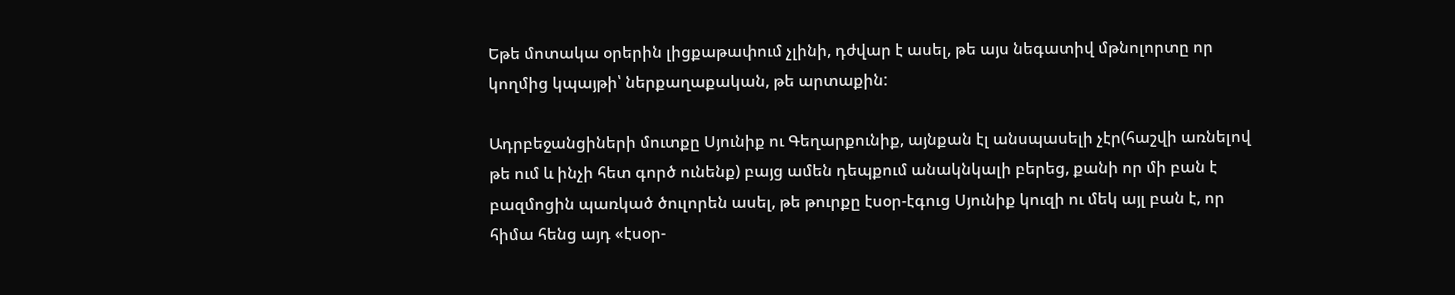Եթե մոտակա օրերին լիցքաթափում չլինի, դժվար է ասել, թե այս նեգատիվ մթնոլորտը որ կողմից կպայթի՝ ներքաղաքական, թե արտաքին:

Ադրբեջանցիների մուտքը Սյունիք ու Գեղարքունիք, այնքան էլ անսպասելի չէր(հաշվի առնելով թե ում և ինչի հետ գործ ունենք) բայց ամեն դեպքում անակնկալի բերեց, քանի որ մի բան է բազմոցին պառկած ծուլորեն ասել, թե թուրքը էսօր-էգուց Սյունիք կուզի ու մեկ այլ բան է, որ հիմա հենց այդ «էսօր-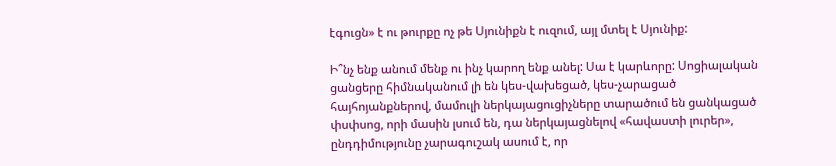էգուցն» է ու թուրքը ոչ թե Սյունիքն է ուզում, այլ մտել է Սյունիք:

Ի՞նչ ենք անում մենք ու ինչ կարող ենք անել: Սա է կարևորը: Սոցիալական ցանցերը հիմնականում լի են կես-վախեցած, կես-չարացած հայհոյանքներով, մամուլի ներկայացուցիչները տարածում են ցանկացած փսփսոց, որի մասին լսում են, դա ներկայացնելով «հավաստի լուրեր», ընդդիմությունը չարագուշակ ասում է, որ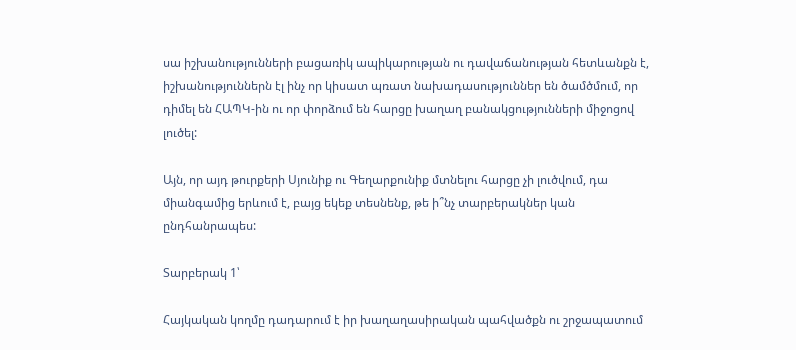սա իշխանությունների բացառիկ ապիկարության ու դավաճանության հետևանքն է, իշխանություններն էլ ինչ որ կիսատ պռատ նախադասություններ են ծամծմում, որ դիմել են ՀԱՊԿ-ին ու որ փորձում են հարցը խաղաղ բանակցությունների միջոցով լուծել:

Այն, որ այդ թուրքերի Սյունիք ու Գեղարքունիք մտնելու հարցը չի լուծվում, դա միանգամից երևում է, բայց եկեք տեսնենք, թե ի՞նչ տարբերակներ կան ընդհանրապես:

Տարբերակ 1՝

Հայկական կողմը դադարում է իր խաղաղասիրական պահվածքն ու շրջապատում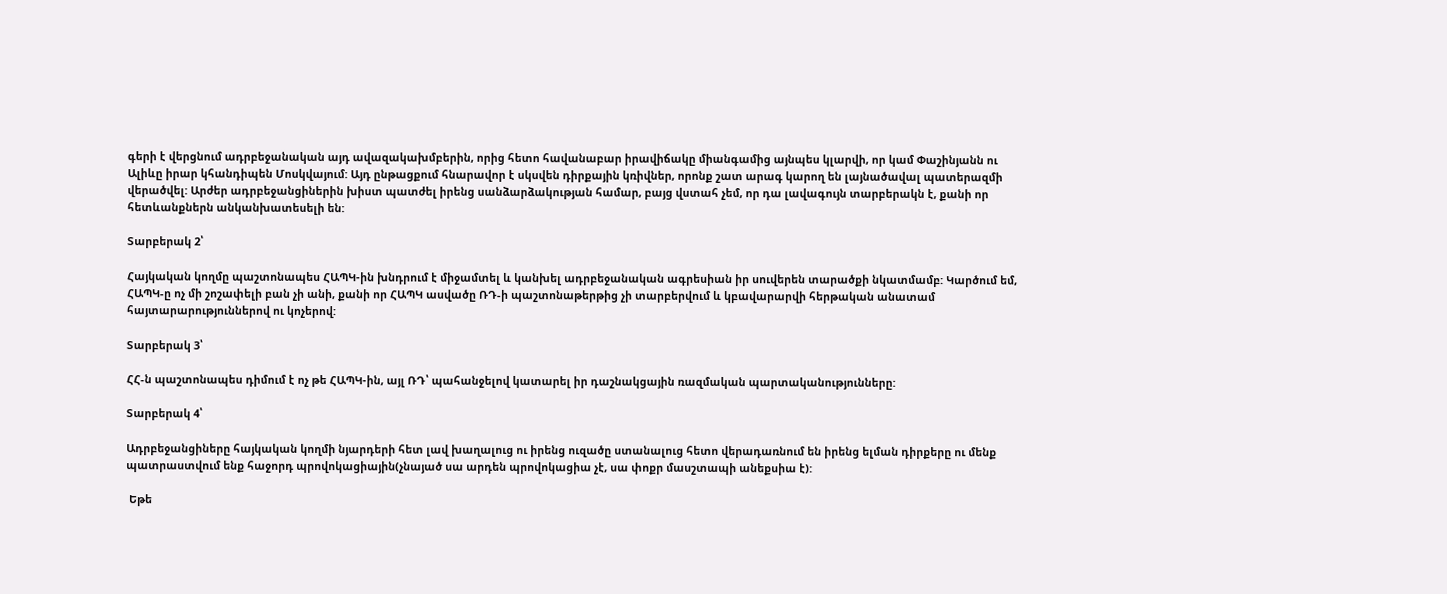գերի է վերցնում ադրբեջանական այդ ավազակախմբերին, որից հետո հավանաբար իրավիճակը միանգամից այնպես կլարվի, որ կամ Փաշինյանն ու Ալիևը իրար կհանդիպեն Մոսկվայում: Այդ ընթացքում հնարավոր է սկսվեն դիրքային կռիվներ, որոնք շատ արագ կարող են լայնածավալ պատերազմի վերածվել: Արժեր ադրբեջանցիներին խիստ պատժել իրենց սանձարձակության համար, բայց վստահ չեմ, որ դա լավագույն տարբերակն է, քանի որ հետևանքներն անկանխատեսելի են:

Տարբերակ 2՝

Հայկական կողմը պաշտոնապես ՀԱՊԿ-ին խնդրում է միջամտել և կանխել ադրբեջանական ագրեսիան իր սուվերեն տարածքի նկատմամբ: Կարծում եմ, ՀԱՊԿ‑ը ոչ մի շոշափելի բան չի անի, քանի որ ՀԱՊԿ ասվածը ՌԴ‑ի պաշտոնաթերթից չի տարբերվում և կբավարարվի հերթական անատամ հայտարարություններով ու կոչերով:

Տարբերակ 3՝

ՀՀ‑ն պաշտոնապես դիմում է ոչ թե ՀԱՊԿ-ին, այլ ՌԴ՝ պահանջելով կատարել իր դաշնակցային ռազմական պարտականությունները:

Տարբերակ 4՝

Ադրբեջանցիները հայկական կողմի նյարդերի հետ լավ խաղալուց ու իրենց ուզածը ստանալուց հետո վերադառնում են իրենց ելման դիրքերը ու մենք պատրաստվում ենք հաջորդ պրովոկացիային(չնայած սա արդեն պրովոկացիա չէ, սա փոքր մասշտապի անեքսիա է):

 Եթե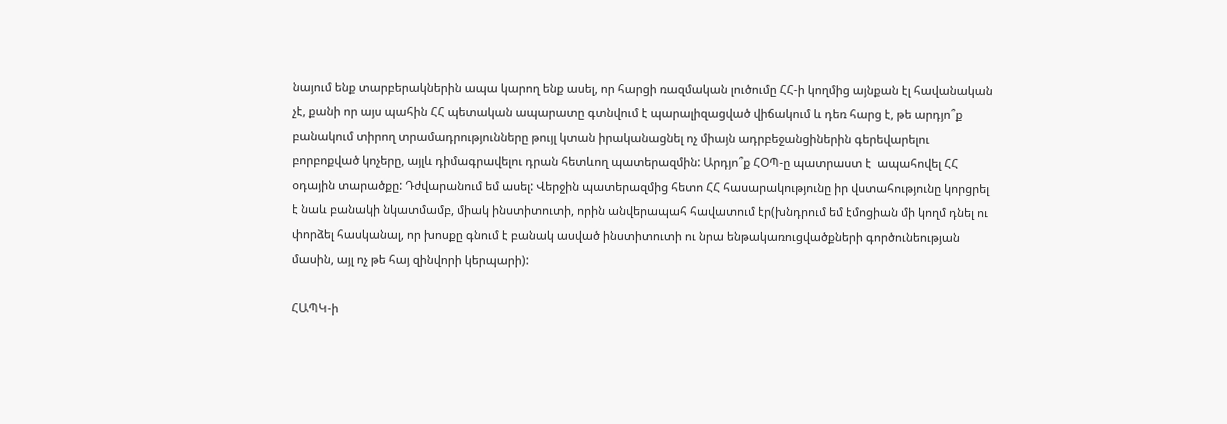նայում ենք տարբերակներին ապա կարող ենք ասել, որ հարցի ռազմական լուծումը ՀՀ‑ի կողմից այնքան էլ հավանական չէ, քանի որ այս պահին ՀՀ պետական ապարատը գտնվում է պարալիզացված վիճակում և դեռ հարց է, թե արդյո՞ք բանակում տիրող տրամադրությունները թույլ կտան իրականացնել ոչ միայն ադրբեջանցիներին գերեվարելու բորբոքված կոչերը, այլև դիմագրավելու դրան հետևող պատերազմին: Արդյո՞ք ՀՕՊ‑ը պատրաստ է  ապահովել ՀՀ օդային տարածքը: Դժվարանում եմ ասել: Վերջին պատերազմից հետո ՀՀ հասարակությունը իր վստահությունը կորցրել է նաև բանակի նկատմամբ, միակ ինստիտուտի, որին անվերապահ հավատում էր(խնդրում եմ էմոցիան մի կողմ դնել ու փորձել հասկանալ, որ խոսքը գնում է բանակ ասված ինստիտուտի ու նրա ենթակառուցվածքների գործունեության մասին, այլ ոչ թե հայ զինվորի կերպարի):

ՀԱՊԿ‑ի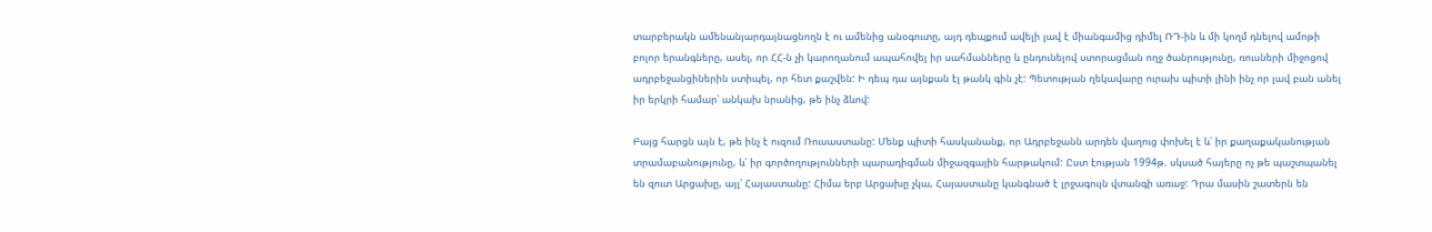տարբերակն ամենանյարդայնացնողն է ու ամենից անօգուտը, այդ դեպքում ավելի լավ է միանգամից դիմել ՌԴ-ին և մի կողմ դնելով ամոթի բոլոր երանգները, ասել, որ ՀՀ‑ն չի կարողանում ապահովել իր սահմանները և ընդունելով ստորացման ողջ ծանրությունը, ռուսների միջոցով ադրբեջանցիներին ստիպել, որ հետ քաշվեն: Ի դեպ դա այնքան էլ թանկ գին չէ: Պետության ղեկավարը ուրախ պիտի լինի ինչ որ լավ բան անել իր երկրի համար՝ անկախ նրանից, թե ինչ ձևով:

Բայց հարցն այն է, թե ինչ է ուզում Ռուսաստանը: Մենք պիտի հասկանանք, որ Ադրբեջանն արդեն վաղուց փոխել է և՛ իր քաղաքականության տրամաբանությունը, և՛ իր գործողությունների պարադիգման միջազգային հարթակում: Ըստ էության 1994թ. սկսած հայերը ոչ թե պաշտպանել են զուտ Արցախը, այլ՝ Հայաստանը: Հիմա երբ Արցախը չկա, Հայաստանը կանգնած է լրջագույն վտանգի առաջ: Դրա մասին շատերն են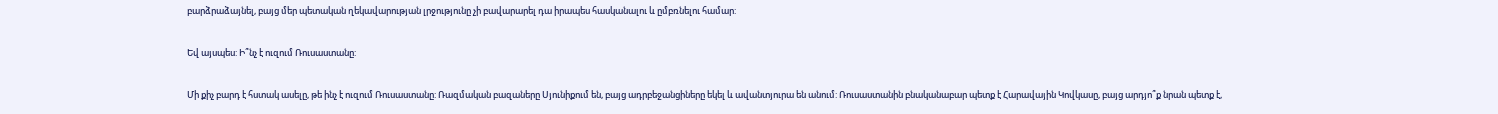բարձրաձայնել, բայց մեր պետական ղեկավարության լրջությունը չի բավարարել դա իրապես հասկանալու և ըմբռնելու համար:

Եվ այսպես: Ի՞նչ է ուզում Ռուսաստանը:

Մի քիչ բարդ է հստակ ասելը, թե ինչ է ուզում Ռուսաստանը: Ռազմական բազաները Սյունիքում են, բայց ադրբեջանցիները եկել և ավանտյուրա են անում: Ռուսաստանին բնականաբար պետք է Հարավային Կովկասը, բայց արդյո՞ք նրան պետք է,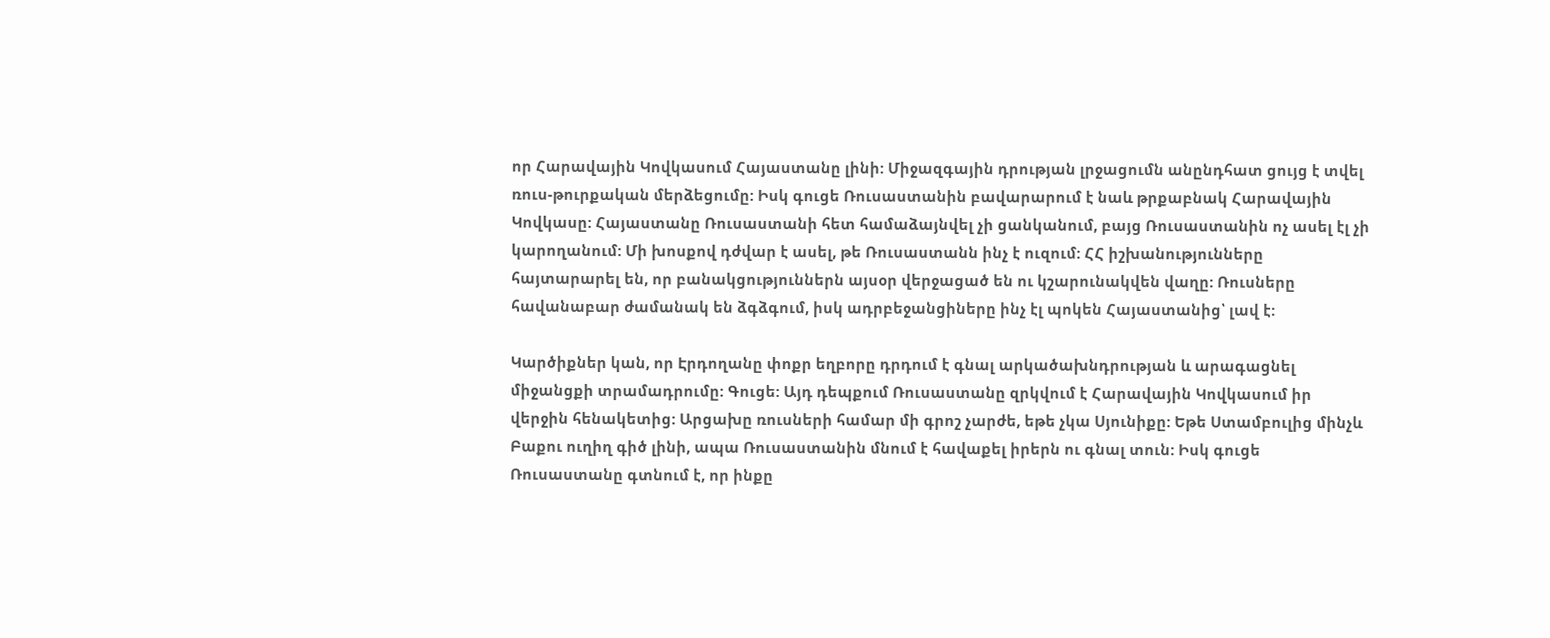որ Հարավային Կովկասում Հայաստանը լինի: Միջազգային դրության լրջացումն անընդհատ ցույց է տվել ռուս-թուրքական մերձեցումը: Իսկ գուցե Ռուսաստանին բավարարում է նաև թրքաբնակ Հարավային Կովկասը: Հայաստանը Ռուսաստանի հետ համաձայնվել չի ցանկանում, բայց Ռուսաստանին ոչ ասել էլ չի կարողանում: Մի խոսքով դժվար է ասել, թե Ռուսաստանն ինչ է ուզում: ՀՀ իշխանությունները հայտարարել են, որ բանակցություններն այսօր վերջացած են ու կշարունակվեն վաղը: Ռուսները հավանաբար ժամանակ են ձգձգում, իսկ ադրբեջանցիները ինչ էլ պոկեն Հայաստանից՝ լավ է:

Կարծիքներ կան, որ Էրդողանը փոքր եղբորը դրդում է գնալ արկածախնդրության և արագացնել միջանցքի տրամադրումը: Գուցե: Այդ դեպքում Ռուսաստանը զրկվում է Հարավային Կովկասում իր վերջին հենակետից: Արցախը ռուսների համար մի գրոշ չարժե, եթե չկա Սյունիքը: Եթե Ստամբուլից մինչև Բաքու ուղիղ գիծ լինի, ապա Ռուսաստանին մնում է հավաքել իրերն ու գնալ տուն: Իսկ գուցե Ռուսաստանը գտնում է, որ ինքը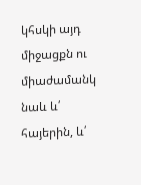կհսկի այդ միջացքն ու միաժամանկ նաև և՛ հայերին, և՛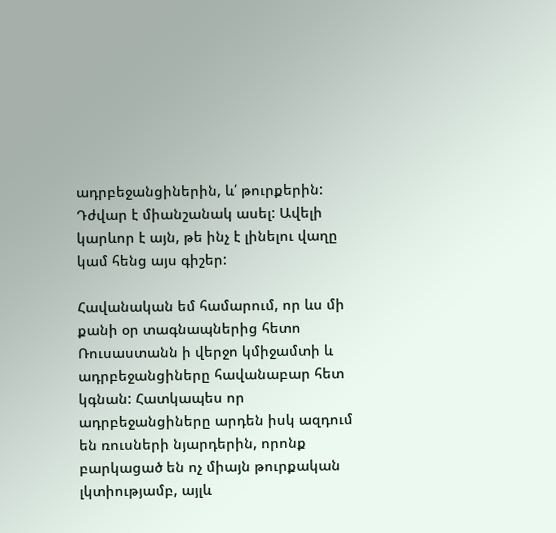ադրբեջանցիներին, և՛ թուրքերին: Դժվար է միանշանակ ասել: Ավելի կարևոր է այն, թե ինչ է լինելու վաղը կամ հենց այս գիշեր:

Հավանական եմ համարում, որ ևս մի քանի օր տագնապներից հետո Ռուսաստանն ի վերջո կմիջամտի և ադրբեջանցիները հավանաբար հետ կգնան: Հատկապես որ ադրբեջանցիները արդեն իսկ ազդում են ռուսների նյարդերին, որոնք բարկացած են ոչ միայն թուրքական լկտիությամբ, այլև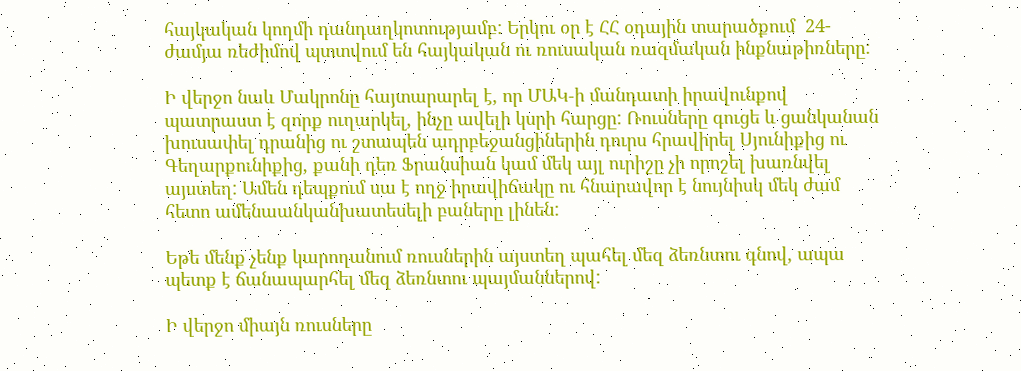հայկական կողմի դանդաղկոտությամբ: Երկու օր է ՀՀ օդային տարածքում  24-ժամյա ռեժիմով պտտվում են հայկական ու ռուսական ռազմական ինքնաթիռները:

Ի վերջո նաև Մակրոնը հայտարարել է, որ ՄԱԿ‑ի մանդատի իրավունքով պատրաստ է զորք ուղարկել, ինչը ավելի կսրի հարցը: Ռուսները գուցե և ցանկանան խուսափել դրանից ու շտապեն ադրբեջանցիներին դուրս հրավիրել Սյունիքից ու Գեղարքունիքից, քանի դեռ Ֆրանսիան կամ մեկ այլ ուրիշը չի որոշել խառնվել այստեղ: Ամեն դեպքում սա է ողջ իրավիճակը ու հնարավոր է նույնիսկ մեկ ժամ հետո ամենաանկանխատեսելի բաները լինեն:

Եթե մենք չենք կարողանում ռուսներին այստեղ պահել մեզ ձեռնտու գնով, ապա պետք է ճանապարհել մեզ ձեռնտու պայմաններով:

Ի վերջո միայն ռուսները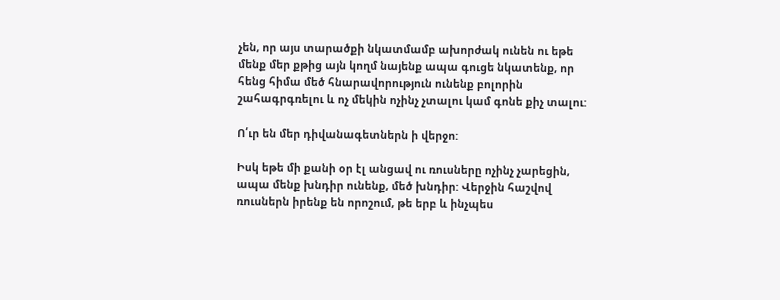չեն, որ այս տարածքի նկատմամբ ախորժակ ունեն ու եթե մենք մեր քթից այն կողմ նայենք ապա գուցե նկատենք, որ հենց հիմա մեծ հնարավորություն ունենք բոլորին շահագրգռելու և ոչ մեկին ոչինչ չտալու կամ գոնե քիչ տալու:

Ո՛ւր են մեր դիվանագետներն ի վերջո:

Իսկ եթե մի քանի օր էլ անցավ ու ռուսները ոչինչ չարեցին, ապա մենք խնդիր ունենք, մեծ խնդիր: Վերջին հաշվով ռուսներն իրենք են որոշում, թե երբ և ինչպես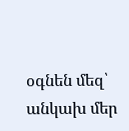օգնեն մեզ՝ անկախ մեր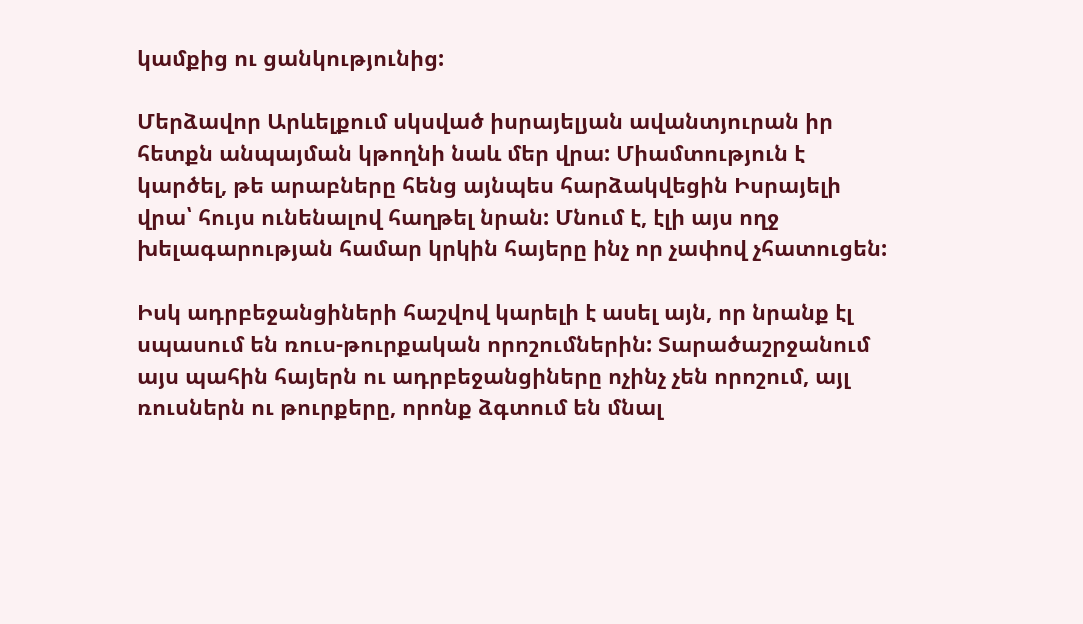կամքից ու ցանկությունից:

Մերձավոր Արևելքում սկսված իսրայելյան ավանտյուրան իր հետքն անպայման կթողնի նաև մեր վրա: Միամտություն է կարծել, թե արաբները հենց այնպես հարձակվեցին Իսրայելի վրա՝ հույս ունենալով հաղթել նրան: Մնում է, էլի այս ողջ խելագարության համար կրկին հայերը ինչ որ չափով չհատուցեն:

Իսկ ադրբեջանցիների հաշվով կարելի է ասել այն, որ նրանք էլ սպասում են ռուս-թուրքական որոշումներին: Տարածաշրջանում այս պահին հայերն ու ադրբեջանցիները ոչինչ չեն որոշում, այլ ռուսներն ու թուրքերը, որոնք ձգտում են մնալ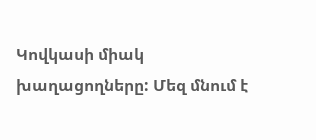Կովկասի միակ խաղացողները: Մեզ մնում է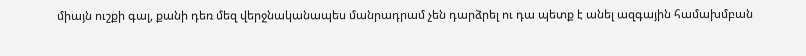միայն ուշքի գալ, քանի դեռ մեզ վերջնականապես մանրադրամ չեն դարձրել ու դա պետք է անել ազգային համախմբան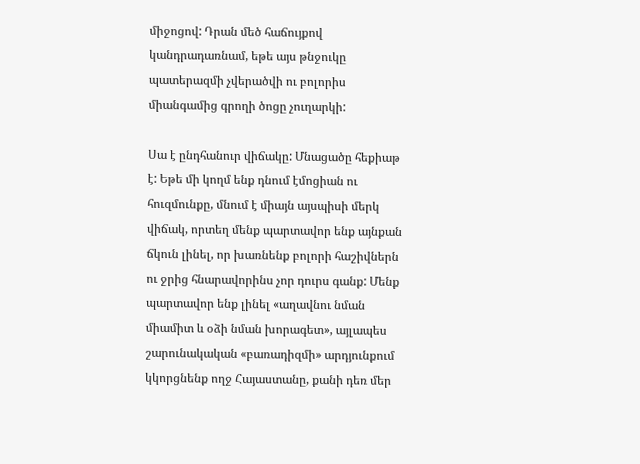միջոցով: Դրան մեծ հաճույքով կանդրադառնամ, եթե այս թնջուկը պատերազմի չվերածվի ու բոլորիս միանգամից գրողի ծոցը չուղարկի:

Սա է ընդհանուր վիճակը: Մնացածը հեքիաթ է: Եթե մի կողմ ենք դնում էմոցիան ու հուզմունքը, մնում է միայն այսպիսի մերկ վիճակ, որտեղ մենք պարտավոր ենք այնքան ճկուն լինել, որ խառնենք բոլորի հաշիվներն ու ջրից հնարավորինս չոր դուրս գանք: Մենք պարտավոր ենք լինել «աղավնու նման միամիտ և օձի նման խորագետ», այլապես շարունակական «բառադիզմի» արդյունքում կկորցնենք ողջ Հայաստանը, քանի դեռ մեր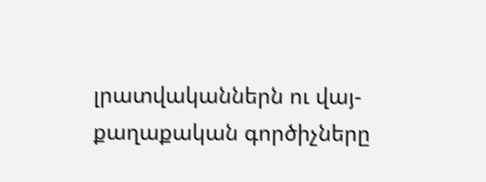լրատվականներն ու վայ-քաղաքական գործիչները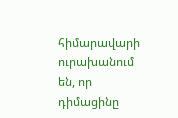հիմարավարի ուրախանում են, որ դիմացինը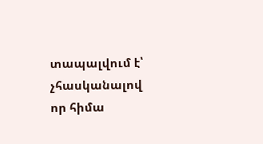տապալվում է՝ չհասկանալով որ հիմա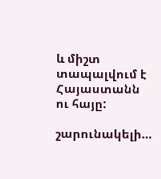և միշտ տապալվում է Հայաստանն ու հայը:

շարունակելի…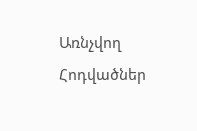Առնչվող Հոդվածներ